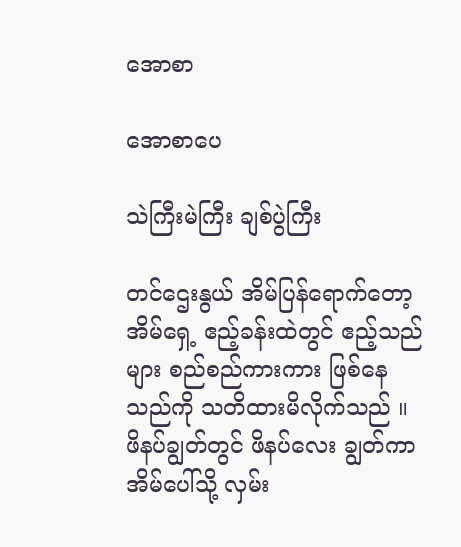အောစာ

အောစာပေ

သဲကြီးမဲကြီး ချစ်ပွဲကြီး

တင်ဌေးနွယ် အိမ်ပြန်ရောက်တော့ အိမ်ရှေ့ ဧည့်ခန်းထဲတွင် ဧည့်သည်များ စည်စည်ကားကား ဖြစ်နေသည်ကို သတိထားမိလိုက်သည် ။ ဖိနပ်ချွတ်တွင် ဖိနပ်လေး ချွတ်ကာ အိမ်ပေါ်သို့ လှမ်း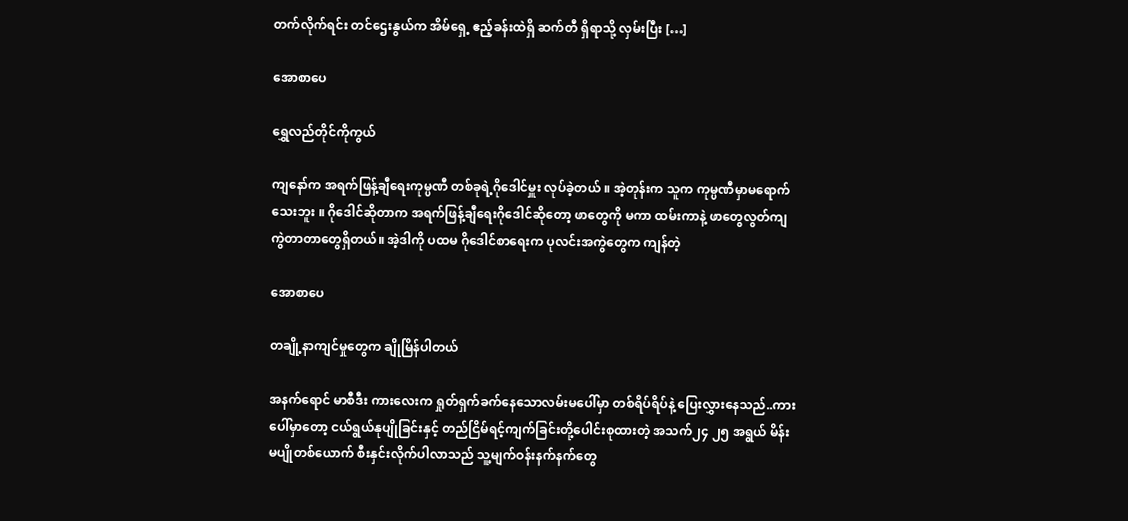တက်လိုက်ရင်း တင်ဌေးနွယ်က အိမ်ရှေ့ ဧည့်ခန်းထဲရှိ ဆက်တီ ရှိရာသို့ လှမ်းပြီး […]

အောစာပေ

ရွှေလည်တိုင်ကိုကွယ်

ကျနော်က အရက်ဖြန့်ချီရေးကုမ္ပဏီ တစ်ခုရဲ့ဂိုဒေါင်မှူး လုပ်ခဲ့တယ် ။ အဲ့တုန်းက သူက ကုမ္ပဏီမှာမရောက်သေးဘူး ။ ဂိုဒေါင်ဆိုတာက အရက်ဖြန့်ချီရေးဂိုဒေါင်ဆိုတော့ ဖာတွေကို မကာ ထမ်းကာနဲ့ ဖာတွေလွတ်ကျကွဲတာတာတွေရှိတယ်။ အဲ့ဒါကို ပထမ ဂိုဒေါင်စာရေးက ပုလင်းအကွဲတွေက ကျန်တဲ့

အောစာပေ

တချို့နာကျင်မှုတွေက ချိုမြိန်ပါတယ်

အနက်ရောင် မာစီဒီး ကားလေးက ရှုတ်ရှက်ခက်နေသောလမ်းမပေါ်မှာ တစ်ရိပ်ရိပ်နဲ့ ပြေးလွှားနေသည်..ကားပေါ်မှာတော့ ငယ်ရွယ်နုပျိုခြင်းနှင့် တည်ငြိမ်ရင့်ကျက်ခြင်းတို့ပေါင်းစုထားတဲ့ အသက်၂၄ ၂၅ အရွယ် မိန်းမပျိုတစ်ယောက် စီးနှင်းလိုက်ပါလာသည် သူ့မျက်ဝန်းနက်နက်တွေ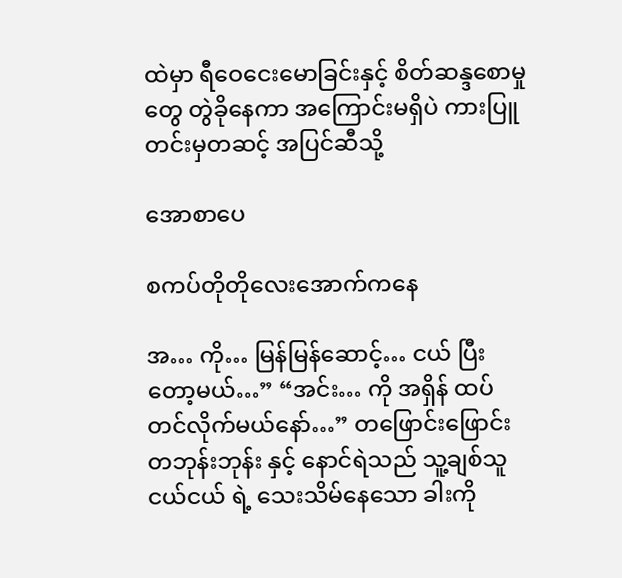ထဲမှာ ရီဝေငေးမောခြင်းနှင့် စိတ်ဆန္ဒစောမှုတွေ တွဲခိုနေကာ အကြောင်းမရှိပဲ ကားပြူတင်းမှတဆင့် အပြင်ဆီသို့

အောစာပေ

စကပ်တိုတိုလေးအောက်ကနေ

အ… ကို… မြန်မြန်ဆောင့်… ငယ် ပြီးတော့မယ်…” “အင်း… ကို အရှိန် ထပ်တင်လိုက်မယ်နော်…” တဖြောင်းဖြောင်း တဘုန်းဘုန်း နှင့် နောင်ရဲသည် သူ့ချစ်သူ ငယ်ငယ် ရဲ့ သေးသိမ်နေသော ခါးကို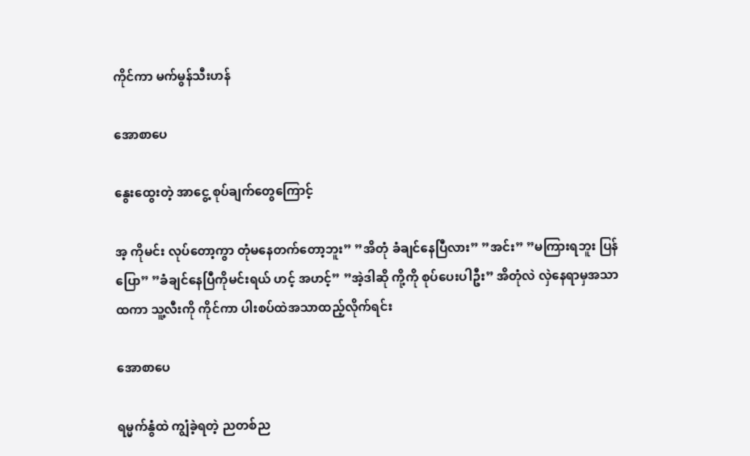ကိုင်ကာ မက်မွန်သီးဟန်

အောစာပေ

နွေးထွေးတဲ့ အာငွေ့ စုပ်ချက်တွေကြောင့်

အ့ ကိုမင်း လုပ်တော့ကွာ တုံမနေတက်တော့ဘူး” ”အိတုံ ခံချင်နေပြီလား” ”အင်း” ”မကြားရဘူး ပြန်ပြော” ”ခံချင်နေပြီကိုမင်းရယ် ဟင့် အဟင့်” ”အဲ့ဒါဆို ကို့ကို စုပ်ပေးပါဦး” အိတုံလဲ လှဲနေရာမှအသာထကာ သူ့လီးကို ကိုင်ကာ ပါးစပ်ထဲအသာထည့်လိုက်ရင်း

အောစာပေ

ရမ္မက်နွံထဲ ကျွံခဲ့ရတဲ့ ညတစ်ည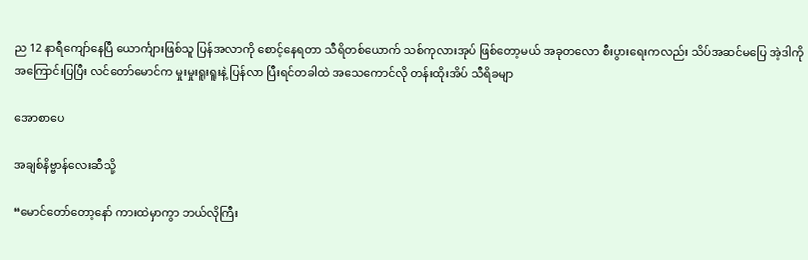ည 12 နာရီကျော်နေပြီ ယောင်္ကျားဖြစ်သူ ပြန်အလာကို စောင့်နေရတာ သီရိတစ်ယောက် သစ်ကုလားအုပ် ဖြစ်တော့မယ် အခုတလော စီးပွားရေးကလည်း သိပ်အဆင်မပြေ အဲ့ဒါကိုအကြောင်းပြပြီး လင်တော်မောင်က မှုးမှုးရူးရူးနဲ့ ပြန်လာ ပြီးရင်တခါထဲ အသေကောင်လို တန်းထိုးအိပ် သီရိခမျာ

အောစာပေ

အချစ်နိဗ္ဗာန်လေးဆီသို့

“မောင်တော်တော့နော် ကားထဲမှာကွာ ဘယ်လိုကြီး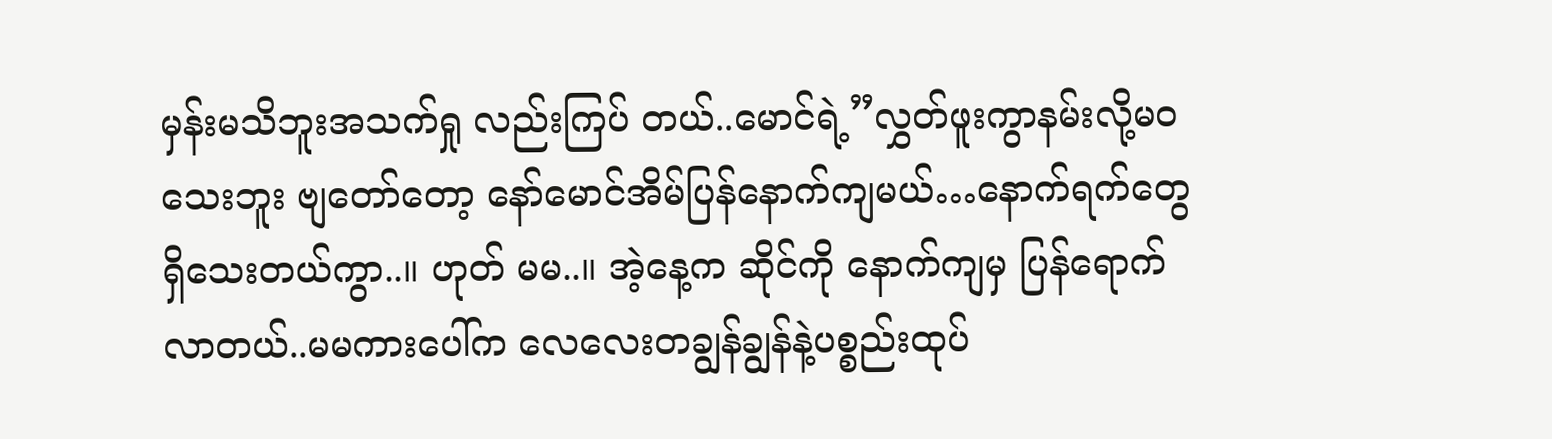မှန်းမသိဘူးအသက်ရှု လည်းကြပ် တယ်..မောင်ရဲ့”လွှတ်ဖူးကွာနမ်းလို့မဝသေးဘူး ဗျတော်တော့ နော်မောင်အိမ်ပြန်နောက်ကျမယ်…နောက်ရက်တွေရှိသေးတယ်ကွာ..။ ဟုတ် မမ..။ အဲ့နေ့က ဆိုင်ကို နောက်ကျမှ ပြန်ရောက်လာတယ်..မမကားပေါ်က လေလေးတချွန်ချွန်နဲ့ပစ္စည်းထုပ်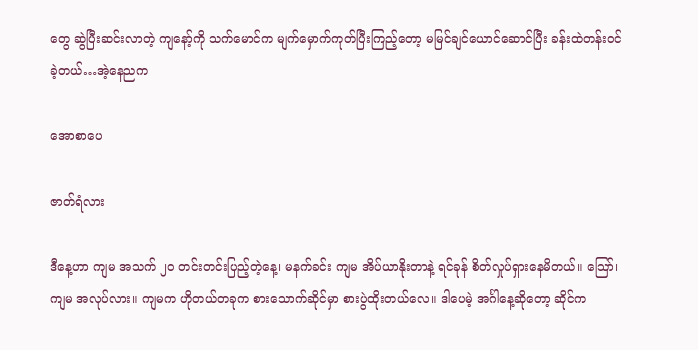တွေ ဆွဲပြီးဆင်းလာတဲ့ ကျနော့်ကို သက်မောင်က မျက်မှောက်ကုတ်ပြီးကြည့်တော့ မမြင်ချင်ယောင်ဆောင်ပြီး ခန်းထဲတန်းဝင်ခဲ့တယ်…အဲ့နေညက

အောစာပေ

ဇာတ်ရံလား

ဒီနေ့ဟာ ကျမ အသက် ၂၀ တင်းတင်းပြည့်တဲ့နေ့၊ မနက်ခင်း ကျမ အိပ်ယာနိုးတာနဲ့ ရင်ခုန် စိတ်လှုပ်ရှားနေမိတယ်။ သြော်၊ ကျမ အလုပ်လား။ ကျမက ဟိုတယ်တခုက စားသောက်ဆိုင်မှာ စားပွဲထိုးတယ်လေ။ ဒါပေမဲ့ အင်္ဂါနေ့ဆိုတော့ ဆိုင်က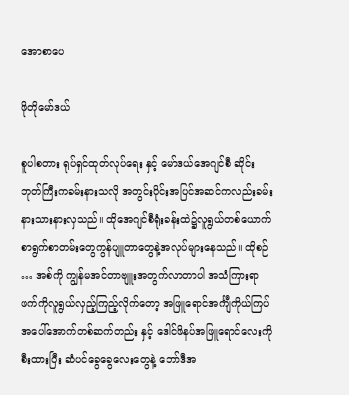အောစာပေ

ဖိုတိုမော်ဒယ်

စူပါစတား ရုပ်ရှင်ထုတ်လုပ်ရေး နှင့် မော်ဒယ်အေဂျင်စီ ဆိုင်းဘုတ်ကြီးကခမ်းနားသလို အတွင်းပိုင်းအပြင်အဆင်ကလည်းခမ်းနားသားနားလှသည်။ ထိုအေဂျင်စီရုံးခန်းထဲ၌လူရွယ်တစ်ယောက်စာရွက်စာတမ်းတွေကွန်ပျူတာတွေနဲ့အလုပ်များနေသည်။ ထိုစဉ် … အစ်ကို ကျွန်မအင်တာဗျူးအတွက်လာတာပါ အသံကြားရာဖက်ကိုလူရွယ်လှည့်ကြည့်လိုက်တော့ အဖြူရောင်အင်္ကျီကိုယ်ကြပ် အပေါ်အောက်တစ်ဆက်တည်း နှင့် ဒေါင်ဖိနပ်အဖြူရောင်လေးကိုစီးထားပြီး ဆံပင်ခွေခွေလေးတွေနဲ့ ဘော်ဒီအ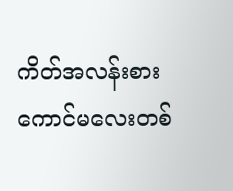ကိတ်အလန်းစားကောင်မလေးတစ်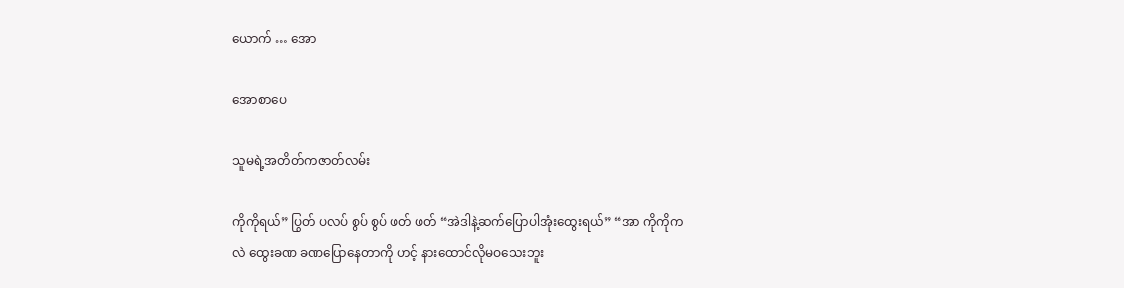ယောက် … အော

အောစာပေ

သူမရဲ့အတိတ်ကဇာတ်လမ်း

ကိုကိုရယ်” ပြွတ် ပလပ် စွပ် စွပ် ဖတ် ဖတ် “အဲဒါနဲ့ဆက်ပြောပါအုံးထွေးရယ်” “အာ ကိုကိုကလဲ ထွေးခဏ ခဏပြောနေတာကို ဟင့် နားထောင်လိုမဝသေးဘူး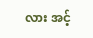လား အင့်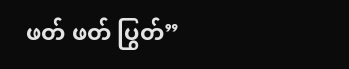ဖတ် ဖတ် ပြွတ်”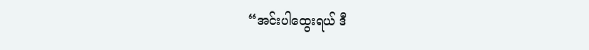“အင်းပါထွေးရယ် ဒီ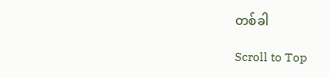တစ်ခါ

Scroll to Top